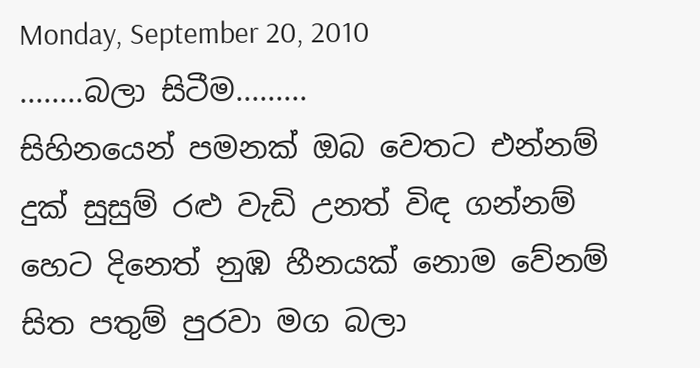Monday, September 20, 2010
........බලා සිටීම.........
සිහිනයෙන් පමනක් ඔබ වෙතට එන්නම්
දුක් සුසුම් රළු වැඩි උනත් විඳ ගන්නම්
හෙට දිනෙත් නුඹ හීනයක් නොම වේනම්
සිත පතුම් පුරවා මග බලා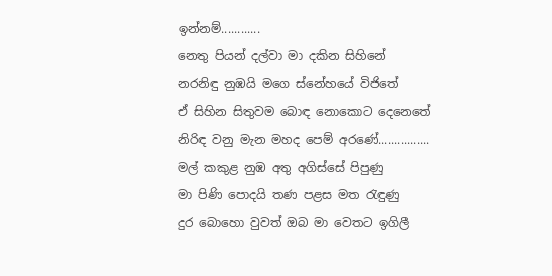ඉන්නම්............
නෙතු පියන් දල්වා මා දකින සිහිනේ
නරනිඳු නුඹයි මගෙ ස්නේහයේ විජිතේ
ඒ සිහින සිතුවම බොඳ නොකොට දෙනෙතේ
නිරිඳ වනු මැන මහද පෙම් අරණේ................
මල් කකුළ නුඹ අතු අගිස්සේ පිපුණු
මා පිණි පොදයි තණ පළස මත රැඳුණු
දුර බොහො වුවත් ඔබ මා වෙතට ඉගිලී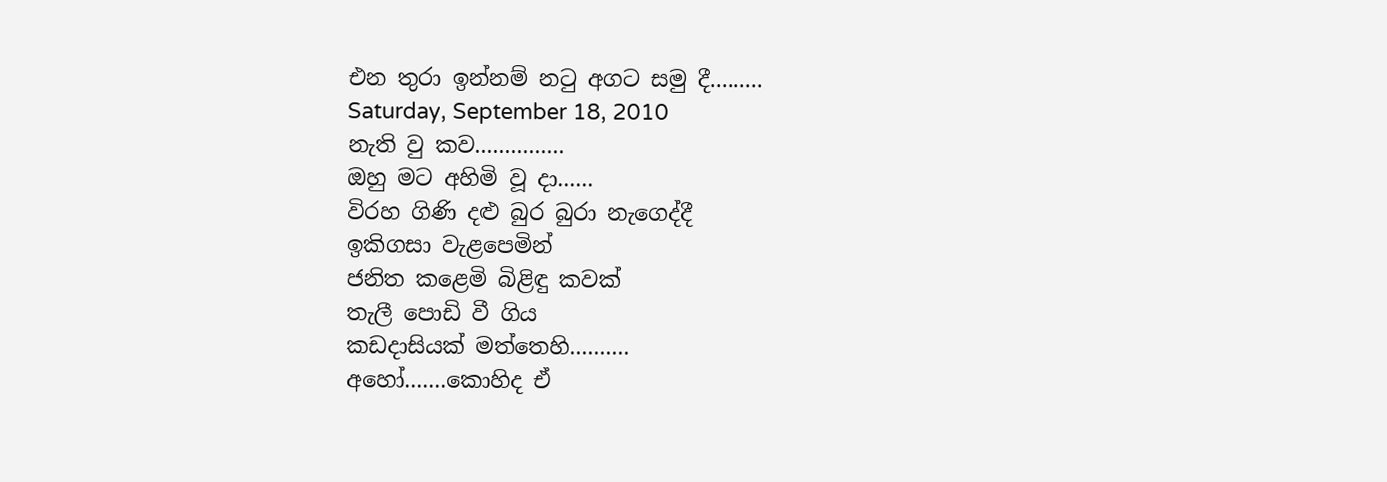එන තුරා ඉන්නම් නටු අගට සමු දී.........
Saturday, September 18, 2010
නැති වු කව...............
ඔහු මට අහිමි වූ දා......
විරහ ගිණි දළු බුර බුරා නැගෙද්දී
ඉකිගසා වැළපෙමින්
ජනිත කළෙමි බිළිඳු කවක්
තැලී පොඩි වී ගිය
කඩදාසියක් මත්තෙහි..........
අහෝ.......කොහිද ඒ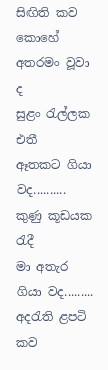සිඟිති කව
කොහේ අතරමං වූවා ද
සුළං රැල්ලක එතී
ඈතකට ගියා වද..........
කුණු කූඩයක රැදී
මා අතැර ගියා වද.........
අදරැති ළපටි කව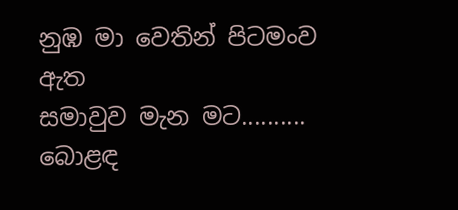නුඹ මා වෙතින් පිටමංව ඇත
සමාවුව මැන මට..........
බොළඳ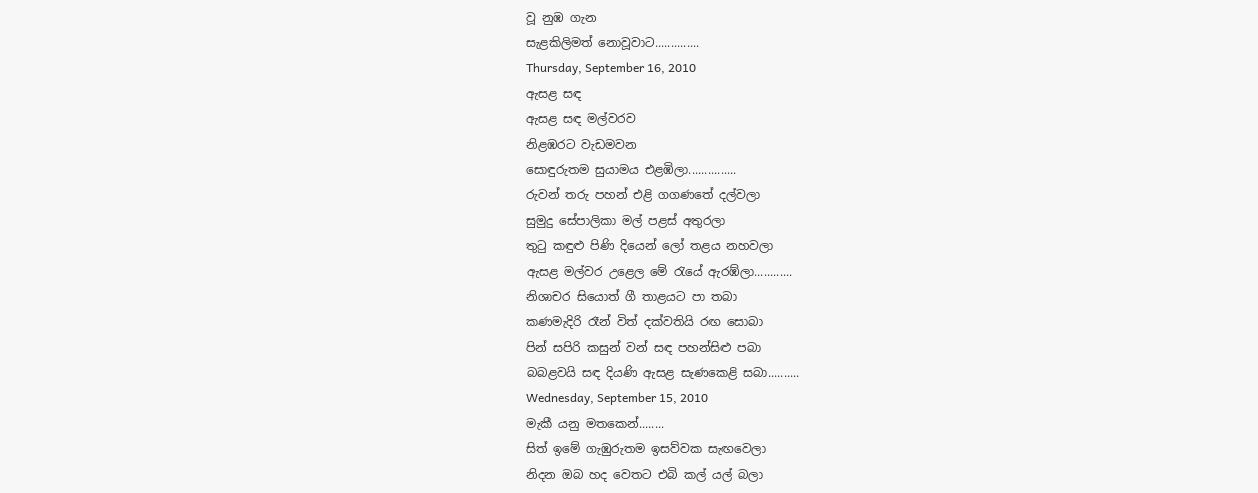වූ නුඹ ගැන
සැළකිලිමත් නොවූවාට..............
Thursday, September 16, 2010
ඇසළ සඳ
ඇසළ සඳ මල්වරව
නිළඹරට වැඩමවන
සොඳුරුතම සුයාමය එළඹිලා...............
රුවන් තරු පහන් එළි ගගණතේ දල්වලා
සුමුදු සේපාලිකා මල් පළස් අතුරලා
තුටු කඳුළු පිණි දියෙන් ලෝ තළය නහවලා
ඇසළ මල්වර උළෙල මේ රැයේ ඇරඹ්ලා............
නිශාචර සියොත් ගී තාළයට පා තබා
කණමැදිරි රෑන් විත් දක්වතියි රඟ සොබා
පින් සපිරි කසුන් වන් සඳ පහන්සිළු පබා
බබළවයි සඳ දියණි ඇසළ සැණකෙළි සබා..........
Wednesday, September 15, 2010
මැකී යනු මතකෙන්........
සිත් ඉමේ ගැඹුරුතම ඉසව්වක සැඟවෙලා
නිදන ඔබ හද වෙතට එබි කල් යල් බලා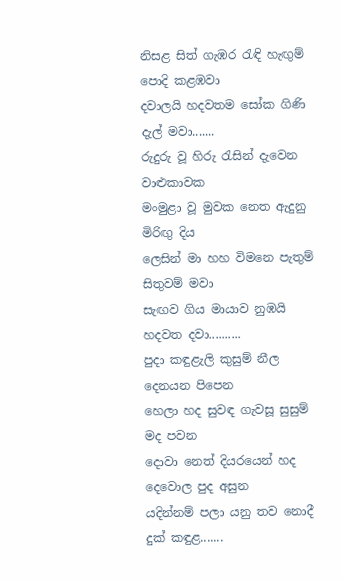නිසළ සිත් ගැඹර රැඳි හැඟුම් පොදි කළඹවා
දවාලයි හදවතම සෝක ගිණි දැල් මවා.......
රුදුරු වූ හිරු රැසින් දැවෙන වාළුකාවක
මංමුළා වූ මුවක නෙත ඇදුනු මිරිඟු දිය
ලෙසින් මා හහ විමනෙ පැතුම් සිතුවම් මවා
සැඟව ගිය මායාව නුඹයි හදවත දවා..........
පුදා කඳුළැලි කුසුම් නීල දෙනයන පිපෙන
හෙලා හද සුවඳ ගැවසූ සුසුම් මද පවන
දොවා නෙත් දියරයෙන් හද දෙවොල පුද අසුන
යදින්නම් පලා යනු තව නොදී දුක් කඳුළ.......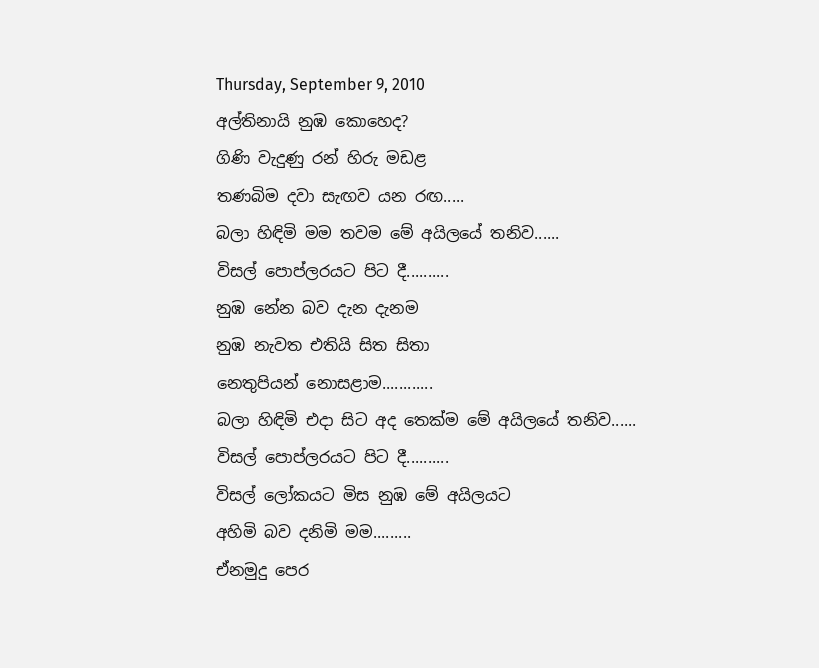Thursday, September 9, 2010
අල්තිනායි නුඹ කොහෙද?
ගිණි වැදුණු රන් හිරු මඩළ
තණබිම දවා සැඟව යන රඟ.....
බලා හිඳිමි මම තවම මේ අයිලයේ තනිව......
විසල් පොප්ලරයට පිට දී..........
නුඹ නේන බව දැන දැනම
නුඹ නැවත එතියි සිත සිතා
නෙතුපියන් නොසළාම............
බලා හිඳිමි එදා සිට අද තෙක්ම මේ අයිලයේ තනිව......
විසල් පොප්ලරයට පිට දී..........
විසල් ලෝකයට මිස නුඹ මේ අයිලයට
අහිමි බව දනිමි මම.........
ඒනමුදු පෙර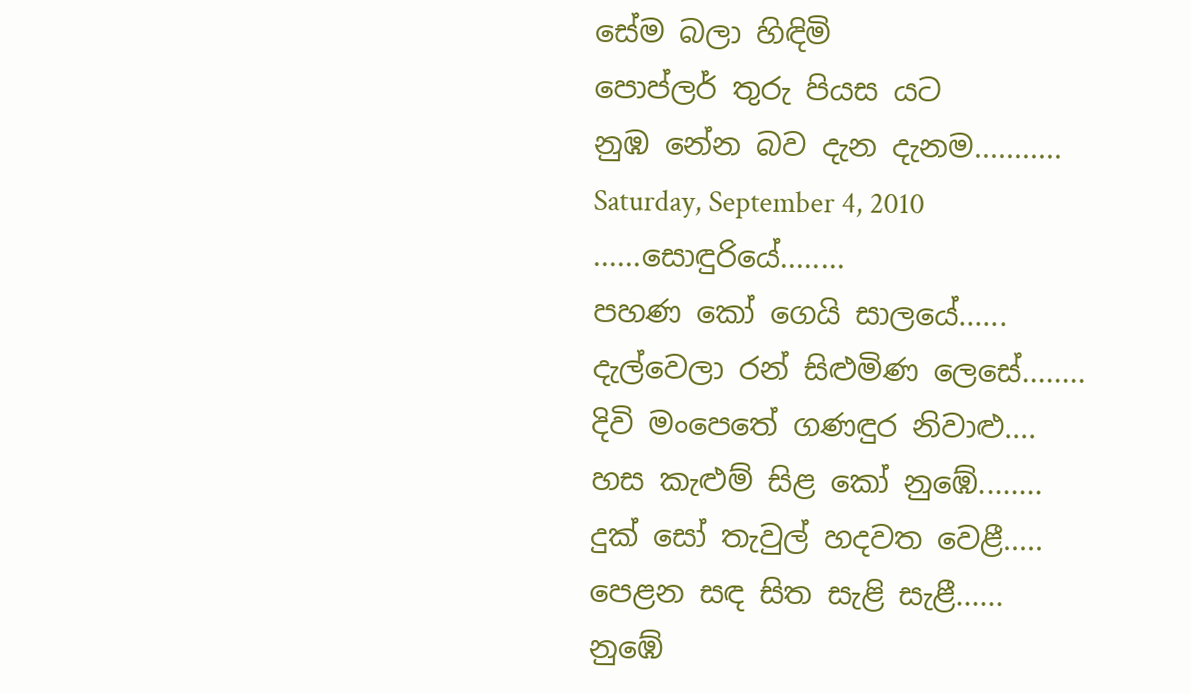සේම බලා හිඳිමි
පොප්ලර් තුරු පියස යට
නුඹ නේන බව දැන දැනම...........
Saturday, September 4, 2010
......සොඳුරියේ........
පහණ කෝ ගෙයි සාලයේ......
දැල්වෙලා රන් සිළුමිණ ලෙසේ........
දිවි මංපෙතේ ගණඳුර නිවාළු....
හස කැළුම් සිළ කෝ නුඹේ........
දුක් සෝ තැවුල් හදවත වෙළී.....
පෙළන සඳ සිත සැළි සැළී......
නුඹේ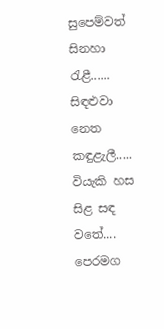සුපෙම්වත් සිනහා රැළී......
සිඳළුවා නෙත කඳුළැලී.....
වියැකි හස සිළ සඳ වතේ....
පෙරමග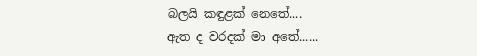බලයි කඳුළක් නෙතේ....
ඇත ද වරදක් මා අතේ......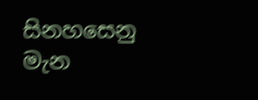සිනහසෙනු මැන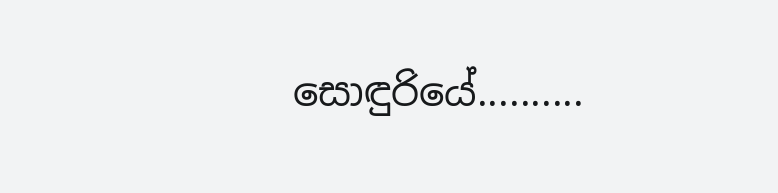සොඳුරියේ..........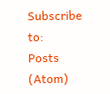Subscribe to:
Posts (Atom)